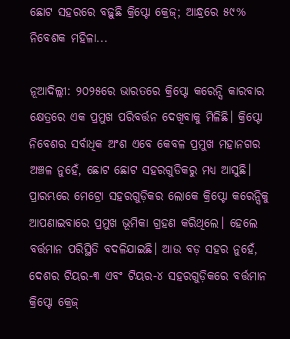ଛୋଟ ସହରରେ ବଢ଼ୁଛି କ୍ରିପ୍ଟୋ କ୍ରେଜ୍‌; ଆନ୍ଧ୍ରରେ ୫୯% ନିବେଶକ ମହିଳା...

ନୂଆଦିଲ୍ଲୀ: ୨୦୨୫ରେ ଭାରତରେ କ୍ରିପ୍ଟୋ କରେନ୍ସି କାରବାର କ୍ଷେତ୍ରରେ ଏକ ପ୍ରମୁଖ ପରିବର୍ତ୍ତନ ଦେଖିବାକୁ ମିଳିଛି। କ୍ରିପ୍ଟୋ ନିବେଶର ସର୍ବାଧିକ ଅଂଶ ଏବେ କେବଳ ପ୍ରମୁଖ ମହାନଗର ଅଞ୍ଚଳ ନୁହେଁ, ଛୋଟ ଛୋଟ ସହରଗୁଡିକରୁ ମଧ୍ୟ ଆସୁଛି। ପ୍ରାରମ୍ଭରେ ମେଟ୍ରୋ ସହରଗୁଡ଼ିକର ଲୋକେ କ୍ରିପ୍ଟୋ କରେନ୍ସିକୁ ଆପଣାଇବାରେ ପ୍ରମୁଖ ଭୂମିକା ଗ୍ରହଣ କରିଥିଲେ। ହେଲେ ବର୍ତ୍ତମାନ ପରିସ୍ଥିତି ବଦଳିଯାଇଛି। ଆଉ ବଡ଼ ସହର ନୁହେଁ, ଦେଶର ଟିୟର-୩ ଏବଂ ଟିୟର-୪ ସହରଗୁଡ଼ିକରେ ବର୍ତ୍ତମାନ କ୍ରିପ୍ଟୋ କ୍ରେଜ୍‌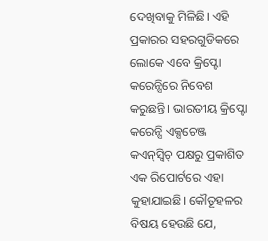ଦେଖିବାକୁ ମିଳିଛି। ଏହି ପ୍ରକାରର ସହରଗୁଡିକରେ ଲୋକେ ଏବେ କ୍ରିପ୍ଟୋ କରେନ୍ସିରେ ନିବେଶ କରୁଛନ୍ତି। ଭାରତୀୟ କ୍ରିପ୍ଟୋ କରେନ୍ସି ଏକ୍ସଚେଞ୍ଜ କଏନ୍‌ସ୍ୱିଚ୍‌ ପକ୍ଷରୁ ପ୍ରକାଶିତ ଏକ ରିପୋର୍ଟରେ ଏହା କୁହାଯାଇଛି। କୌତୂହଳର ବିଷୟ ହେଉଛି ଯେ,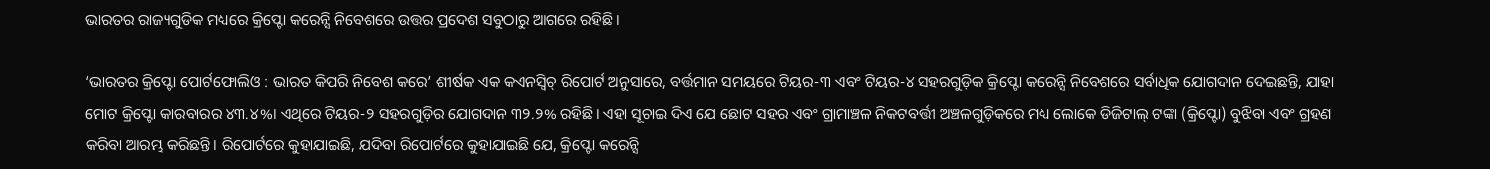ଭାରତର ରାଜ୍ୟଗୁଡିକ ମଧ୍ୟରେ କ୍ରିପ୍ଟୋ କରେନ୍ସି ନିବେଶରେ ଉତ୍ତର ପ୍ରଦେଶ ସବୁଠାରୁ ଆଗରେ ରହିଛି।

‘ଭାରତର କ୍ରିପ୍ଟୋ ପୋର୍ଟଫୋଲିଓ : ଭାରତ କିପରି ନିବେଶ କରେ’ ଶୀର୍ଷକ ଏକ କଏନସ୍ୱିଚ୍ ରିପୋର୍ଟ ଅନୁସାରେ, ବର୍ତ୍ତମାନ ସମୟରେ ଟିୟର-୩ ଏବଂ ଟିୟର-୪ ସହରଗୁଡ଼ିକ କ୍ରିପ୍ଟୋ କରେନ୍ସି ନିବେଶରେ ସର୍ବାଧିକ ଯୋଗଦାନ ଦେଇଛନ୍ତି, ଯାହା ମୋଟ କ୍ରିପ୍ଟୋ କାରବାରର ୪୩.୪%। ଏଥିରେ ଟିୟର-୨ ସହରଗୁଡ଼ିର ଯୋଗଦାନ ୩୨.୨% ରହିଛି। ଏହା ସୂଚାଇ ଦିଏ ଯେ ଛୋଟ ସହର ଏବଂ ଗ୍ରାମାଞ୍ଚଳ ନିକଟବର୍ତ୍ତୀ ଅଞ୍ଚଳଗୁଡ଼ିକରେ ମଧ୍ୟ ଲୋକେ ଡିଜିଟାଲ୍ ଟଙ୍କା (କ୍ରିପ୍ଟୋ) ବୁଝିବା ଏବଂ ଗ୍ରହଣ କରିବା ଆରମ୍ଭ କରିଛନ୍ତି। ରିପୋର୍ଟରେ କୁହାଯାଇଛି, ଯଦିବା ରିପୋର୍ଟରେ କୁହାଯାଇଛି ଯେ, କ୍ରିପ୍ଟୋ କରେନ୍ସି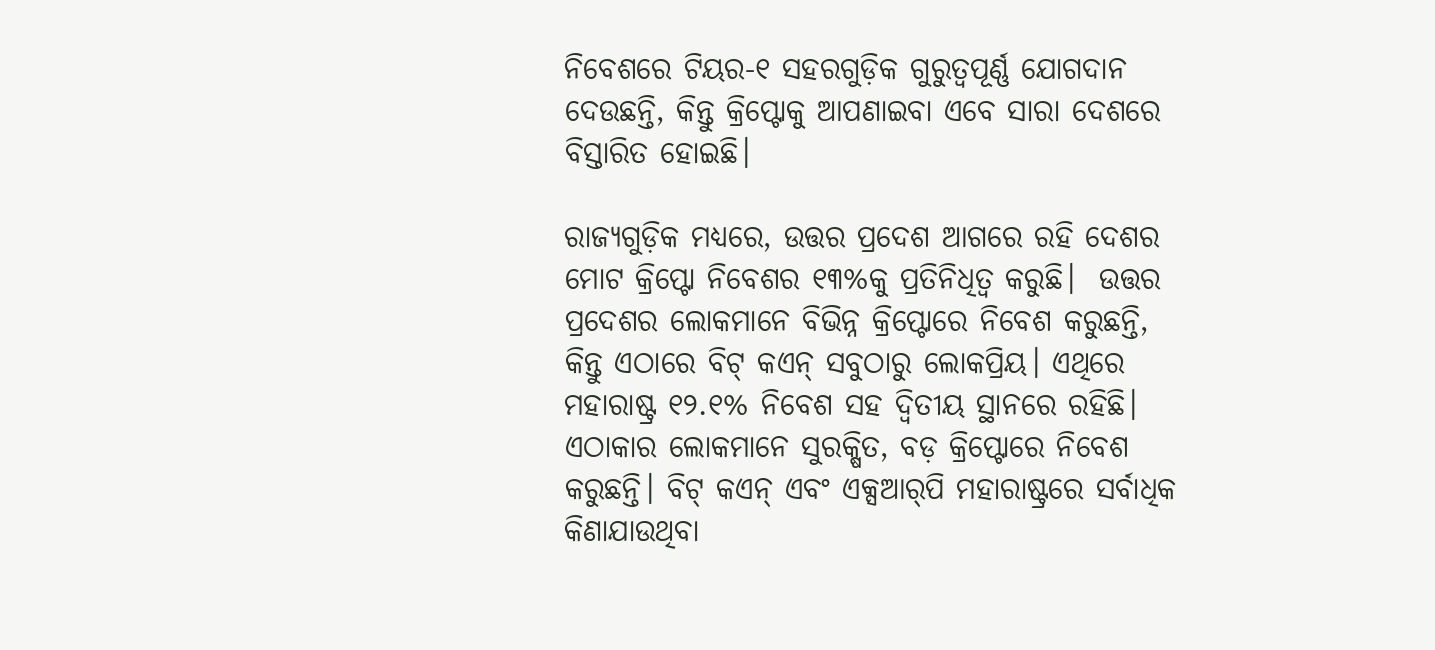ନିବେଶରେ ଟିୟର-୧ ସହରଗୁଡ଼ିକ ଗୁରୁତ୍ୱପୂର୍ଣ୍ଣ ଯୋଗଦାନ ଦେଉଛନ୍ତି, କିନ୍ତୁ କ୍ରିପ୍ଟୋକୁ ଆପଣାଇବା ଏବେ ସାରା ଦେଶରେ ବିସ୍ତାରିତ ହୋଇଛି।

ରାଜ୍ୟଗୁଡ଼ିକ ମଧ୍ୟରେ, ଉତ୍ତର ପ୍ରଦେଶ ଆଗରେ ରହି ଦେଶର ମୋଟ କ୍ରିପ୍ଟୋ ନିବେଶର ୧୩%କୁ ପ୍ରତିନିଧିତ୍ବ କରୁଛି।  ଉତ୍ତର ପ୍ରଦେଶର ଲୋକମାନେ ବିଭିନ୍ନ କ୍ରିପ୍ଟୋରେ ନିବେଶ କରୁଛନ୍ତି, କିନ୍ତୁ ଏଠାରେ ବିଟ୍‌ କଏନ୍ ସବୁଠାରୁ ଲୋକପ୍ରିୟ। ଏଥିରେ ମହାରାଷ୍ଟ୍ର ୧୨.୧% ନିବେଶ ସହ ଦ୍ବିତୀୟ ସ୍ଥାନରେ ରହିଛି।  ଏଠାକାର ଲୋକମାନେ ସୁରକ୍ଷିତ, ବଡ଼ କ୍ରିପ୍ଟୋରେ ନିବେଶ କରୁଛନ୍ତି। ବିଟ୍‌ କଏନ୍ ଏବଂ ଏକ୍ସଆର୍‌ପି ମହାରାଷ୍ଟ୍ରରେ ସର୍ବାଧିକ କିଣାଯାଉଥିବା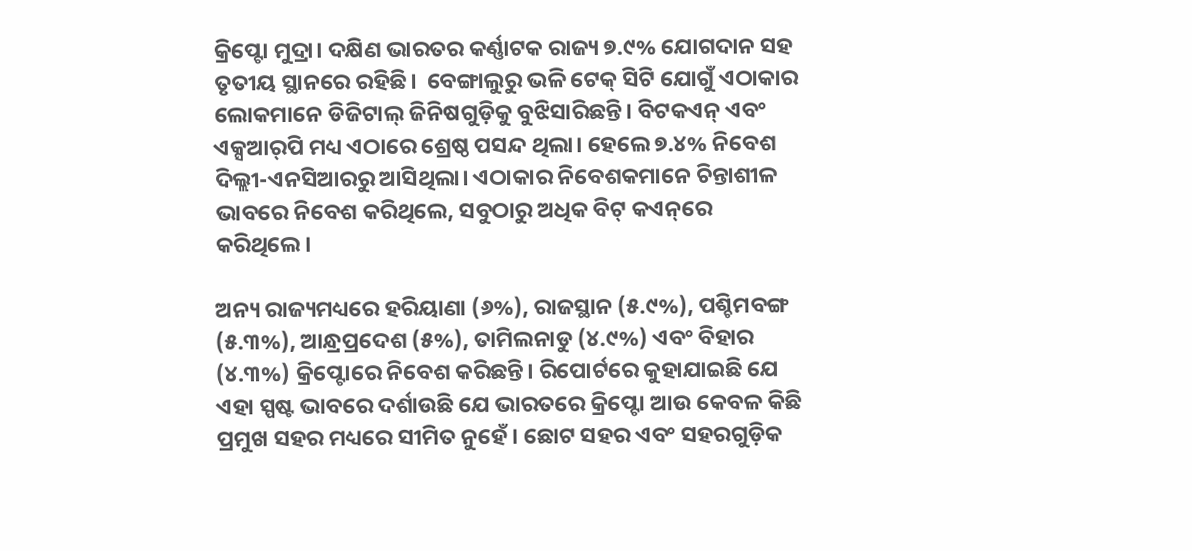କ୍ରିପ୍ଟୋ ମୁଦ୍ରା। ଦକ୍ଷିଣ ଭାରତର କର୍ଣ୍ଣାଟକ ରାଜ୍ୟ ୭.୯% ଯୋଗଦାନ ସହ ତୃତୀୟ ସ୍ଥାନରେ ରହିଛି।  ବେଙ୍ଗାଲୁରୁ ଭଳି ଟେକ୍ ସିଟି ଯୋଗୁଁ ଏଠାକାର ଲୋକମାନେ ଡିଜିଟାଲ୍ ଜିନିଷଗୁଡ଼ିକୁ ବୁଝିସାରିଛନ୍ତି। ବିଟକଏନ୍ ଏବଂ ଏକ୍ସଆର୍‌ପି ମଧ୍ୟ ଏଠାରେ ଶ୍ରେଷ୍ଠ ପସନ୍ଦ ଥିଲା। ହେଲେ ୭.୪% ନିବେଶ ଦିଲ୍ଲୀ-ଏନସିଆରରୁ ଆସିଥିଲା। ଏଠାକାର ନିବେଶକମାନେ ଚିନ୍ତାଶୀଳ ଭାବରେ ନିବେଶ କରିଥିଲେ, ସବୁଠାରୁ ଅଧିକ ବିଟ୍‌ କଏନ୍‌ରେ କରିଥିଲେ।

ଅନ୍ୟ ରାଜ୍ୟମଧ୍ୟରେ ହରିୟାଣା (୬%), ରାଜସ୍ଥାନ (୫.୯%), ପଶ୍ଚିମବଙ୍ଗ (୫.୩%), ଆନ୍ଧ୍ରପ୍ରଦେଶ (୫%), ତାମିଲନାଡୁ (୪.୯%) ଏବଂ ବିହାର (୪.୩%) କ୍ରିପ୍ଟୋରେ ନିବେଶ କରିଛନ୍ତି। ରିପୋର୍ଟରେ କୁହାଯାଇଛି ଯେ ଏହା ସ୍ପଷ୍ଟ ଭାବରେ ଦର୍ଶାଉଛି ଯେ ଭାରତରେ କ୍ରିପ୍ଟୋ ଆଉ କେବଳ କିଛି ପ୍ରମୁଖ ସହର ମଧ୍ୟରେ ସୀମିତ ନୁହେଁ। ଛୋଟ ସହର ଏବଂ ସହରଗୁଡ଼ିକ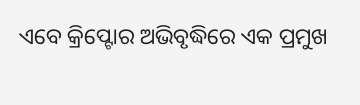ଏବେ କ୍ରିପ୍ଟୋର ଅଭିବୃଦ୍ଧିରେ ଏକ ପ୍ରମୁଖ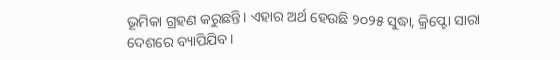ଭୂମିକା ଗ୍ରହଣ କରୁଛନ୍ତି। ଏହାର ଅର୍ଥ ହେଉଛି ୨୦୨୫ ସୁଦ୍ଧା, କ୍ରିପ୍ଟୋ ସାରା ଦେଶରେ ବ୍ୟାପିଯିବ।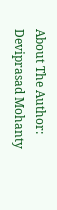About The Author: Deviprasad Mohanty